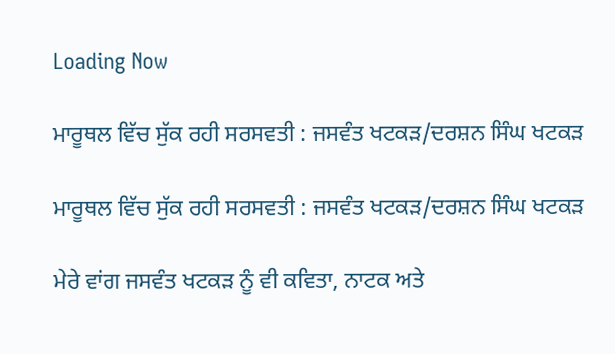Loading Now

ਮਾਰੂਥਲ ਵਿੱਚ ਸੁੱਕ ਰਹੀ ਸਰਸਵਤੀ : ਜਸਵੰਤ ਖਟਕੜ/ਦਰਸ਼ਨ ਸਿੰਘ ਖਟਕੜ

ਮਾਰੂਥਲ ਵਿੱਚ ਸੁੱਕ ਰਹੀ ਸਰਸਵਤੀ : ਜਸਵੰਤ ਖਟਕੜ/ਦਰਸ਼ਨ ਸਿੰਘ ਖਟਕੜ

ਮੇਰੇ ਵਾਂਗ ਜਸਵੰਤ ਖਟਕੜ ਨੂੰ ਵੀ ਕਵਿਤਾ, ਨਾਟਕ ਅਤੇ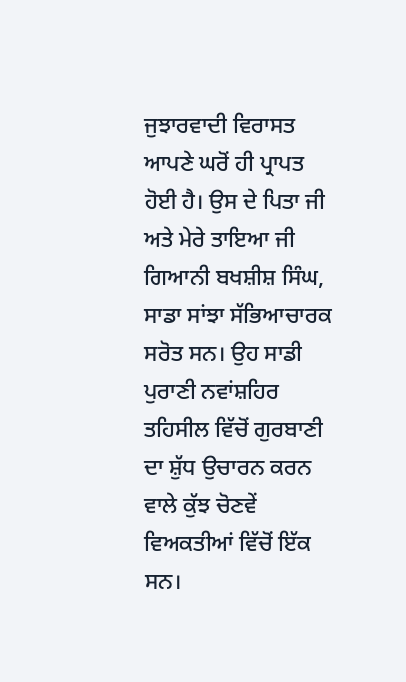ਜੁਝਾਰਵਾਦੀ ਵਿਰਾਸਤ ਆਪਣੇ ਘਰੋਂ ਹੀ ਪ੍ਰਾਪਤ ਹੋਈ ਹੈ। ਉਸ ਦੇ ਪਿਤਾ ਜੀ ਅਤੇ ਮੇਰੇ ਤਾਇਆ ਜੀ ਗਿਆਨੀ ਬਖਸ਼ੀਸ਼ ਸਿੰਘ, ਸਾਡਾ ਸਾਂਝਾ ਸੱਭਿਆਚਾਰਕ ਸਰੋਤ ਸਨ। ਉਹ ਸਾਡੀ ਪੁਰਾਣੀ ਨਵਾਂਸ਼ਹਿਰ ਤਹਿਸੀਲ ਵਿੱਚੋਂ ਗੁਰਬਾਣੀ ਦਾ ਸ਼ੁੱਧ ਉਚਾਰਨ ਕਰਨ ਵਾਲੇ ਕੁੱਝ ਚੋਣਵੇਂ ਵਿਅਕਤੀਆਂ ਵਿੱਚੋਂ ਇੱਕ ਸਨ।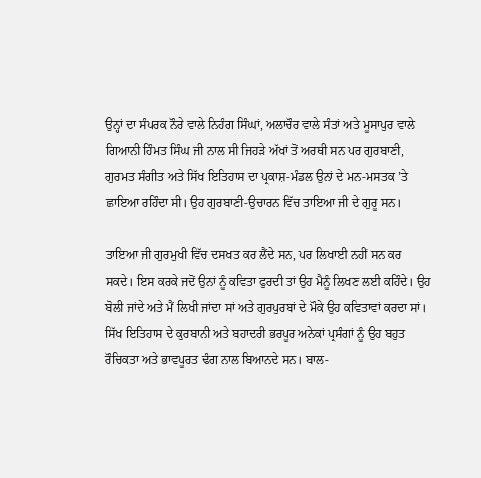ਉਨ੍ਹਾਂ ਦਾ ਸੰਪਰਕ ਨੌਰੇ ਵਾਲੇ ਨਿਹੰਗ ਸਿੰਘਾਂ, ਅਲਾਚੌਰ ਵਾਲੇ ਸੰਤਾਂ ਅਤੇ ਮੂਸਾਪੁਰ ਵਾਲੇ ਗਿਆਨੀ ਹਿੰਮਤ ਸਿੰਘ ਜੀ ਨਾਲ ਸੀ ਜਿਹੜੇ ਅੱਖਾਂ ਤੋਂ ਅਰਥੀ ਸਨ ਪਰ ਗੁਰਬਾਣੀ, ਗੁਰਮਤ ਸੰਗੀਤ ਅਤੇ ਸਿੱਖ ਇਤਿਹਾਸ ਦਾ ਪ੍ਰਕਾਸ਼-ਮੰਡਲ ਉਨਾਂ ਦੇ ਮਨ-ਮਸਤਕ ’ਤੇ ਛਾਇਆ ਰਹਿੰਦਾ ਸੀ। ਉਹ ਗੁਰਬਾਣੀ-ਉਚਾਰਨ ਵਿੱਚ ਤਾਇਆ ਜੀ ਦੇ ਗੁਰੂ ਸਨ।

ਤਾਇਆ ਜੀ ਗੁਰਮੁਖੀ ਵਿੱਚ ਦਸਖਤ ਕਰ ਲੈਂਦੇ ਸਨ, ਪਰ ਲਿਖਾਈ ਨਹੀਂ ਸਨ ਕਰ ਸਕਦੇ। ਇਸ ਕਰਕੇ ਜਦੋਂ ਉਨਾਂ ਨੂੰ ਕਵਿਤਾ ਫੁਰਦੀ ਤਾਂ ਉਹ ਮੈਨੂੰ ਲਿਖਣ ਲਈ ਕਹਿੰਦੇ। ਉਹ ਬੋਲੀ ਜਾਂਦੇ ਅਤੇ ਮੈਂ ਲਿਖੀ ਜਾਂਦਾ ਸਾਂ ਅਤੇ ਗੁਰਪੁਰਬਾਂ ਦੇ ਮੌਕੇ ਉਹ ਕਵਿਤਾਵਾਂ ਕਰਦਾ ਸਾਂ। ਸਿੱਖ ਇਤਿਹਾਸ ਦੇ ਕੁਰਬਾਨੀ ਅਤੇ ਬਹਾਦਰੀ ਭਰਪੂਰ ਅਨੇਕਾਂ ਪ੍ਰਸੰਗਾਂ ਨੂੰ ਉਹ ਬਹੁਤ ਰੌਚਿਕਤਾ ਅਤੇ ਭਾਵਪੂਰਤ ਢੰਗ ਨਾਲ ਬਿਆਨਦੇ ਸਨ। ਬਾਲ-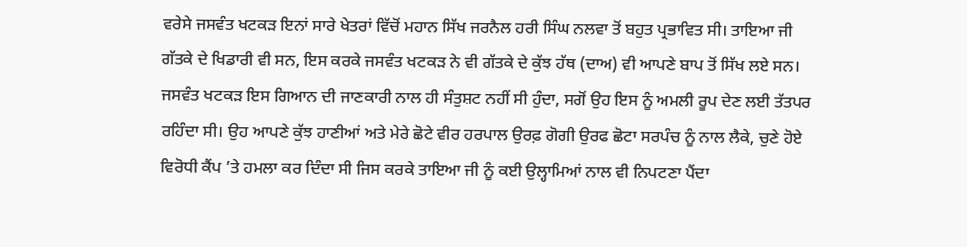ਵਰੇਸੇ ਜਸਵੰਤ ਖਟਕੜ ਇਨਾਂ ਸਾਰੇ ਖੇਤਰਾਂ ਵਿੱਚੋਂ ਮਹਾਨ ਸਿੱਖ ਜਰਨੈਲ ਹਰੀ ਸਿੰਘ ਨਲਵਾ ਤੋਂ ਬਹੁਤ ਪ੍ਰਭਾਵਿਤ ਸੀ। ਤਾਇਆ ਜੀ ਗੱਤਕੇ ਦੇ ਖਿਡਾਰੀ ਵੀ ਸਨ, ਇਸ ਕਰਕੇ ਜਸਵੰਤ ਖਟਕੜ ਨੇ ਵੀ ਗੱਤਕੇ ਦੇ ਕੁੱਝ ਹੱਥ (ਦਾਅ) ਵੀ ਆਪਣੇ ਬਾਪ ਤੋਂ ਸਿੱਖ ਲਏ ਸਨ। ਜਸਵੰਤ ਖਟਕੜ ਇਸ ਗਿਆਨ ਦੀ ਜਾਣਕਾਰੀ ਨਾਲ ਹੀ ਸੰਤੁਸ਼ਟ ਨਹੀਂ ਸੀ ਹੁੰਦਾ, ਸਗੋਂ ਉਹ ਇਸ ਨੂੰ ਅਮਲੀ ਰੂਪ ਦੇਣ ਲਈ ਤੱਤਪਰ ਰਹਿੰਦਾ ਸੀ। ਉਹ ਆਪਣੇ ਕੁੱਝ ਹਾਣੀਆਂ ਅਤੇ ਮੇਰੇ ਛੋਟੇ ਵੀਰ ਹਰਪਾਲ ਉਰਫ਼ ਗੋਗੀ ਉਰਫ ਛੋਟਾ ਸਰਪੰਚ ਨੂੰ ਨਾਲ ਲੈਕੇ, ਚੁਣੇ ਹੋਏ ਵਿਰੋਧੀ ਕੈਂਪ ’ਤੇ ਹਮਲਾ ਕਰ ਦਿੰਦਾ ਸੀ ਜਿਸ ਕਰਕੇ ਤਾਇਆ ਜੀ ਨੂੰ ਕਈ ਉਲ੍ਹਾਮਿਆਂ ਨਾਲ ਵੀ ਨਿਪਟਣਾ ਪੈਂਦਾ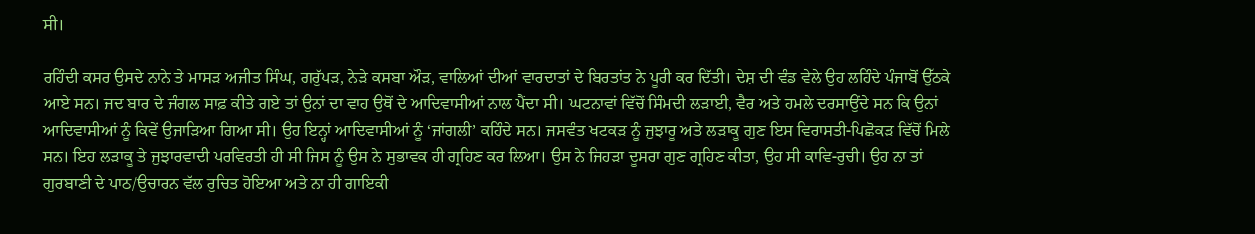ਸੀ।

ਰਹਿੰਦੀ ਕਸਰ ਉਸਦੇ ਨਾਨੇ ਤੇ ਮਾਸੜ ਅਜੀਤ ਸਿੰਘ, ਗਰੁੱਪੜ, ਨੇੜੇ ਕਸਬਾ ਔੜ, ਵਾਲਿਆਂ ਦੀਆਂ ਵਾਰਦਾਤਾਂ ਦੇ ਬਿਰਤਾਂਤ ਨੇ ਪੂਰੀ ਕਰ ਦਿੱਤੀ। ਦੇਸ਼ ਦੀ ਵੰਡ ਵੇਲੇ ਉਹ ਲਹਿੰਦੇ ਪੰਜਾਬੋਂ ਉੱਠਕੇ ਆਏ ਸਨ। ਜਦ ਬਾਰ ਦੇ ਜੰਗਲ ਸਾਫ਼ ਕੀਤੇ ਗਏ ਤਾਂ ਉਨਾਂ ਦਾ ਵਾਹ ਉਥੋਂ ਦੇ ਆਦਿਵਾਸੀਆਂ ਨਾਲ ਪੈਂਦਾ ਸੀ। ਘਟਨਾਵਾਂ ਵਿੱਚੋਂ ਸਿੰਮਦੀ ਲੜਾਈ, ਵੈਰ ਅਤੇ ਹਮਲੇ ਦਰਸਾਉਂਦੇ ਸਨ ਕਿ ਉਨਾਂ ਆਦਿਵਾਸੀਆਂ ਨੂੰ ਕਿਵੇਂ ਉਜਾੜਿਆ ਗਿਆ ਸੀ। ਉਹ ਇਨ੍ਹਾਂ ਆਦਿਵਾਸੀਆਂ ਨੂੰ ‘ਜਾਂਗਲੀ’ ਕਹਿੰਦੇ ਸਨ। ਜਸਵੰਤ ਖਟਕੜ ਨੂੰ ਜੁਝਾਰੂ ਅਤੇ ਲੜਾਕੂ ਗੁਣ ਇਸ ਵਿਰਾਸਤੀ-ਪਿਛੋਕੜ ਵਿੱਚੋਂ ਮਿਲੇ ਸਨ। ਇਹ ਲੜਾਕੂ ਤੇ ਜੁਝਾਰਵਾਦੀ ਪਰਵਿਰਤੀ ਹੀ ਸੀ ਜਿਸ ਨੂੰ ਉਸ ਨੇ ਸੁਭਾਵਕ ਹੀ ਗ੍ਰਹਿਣ ਕਰ ਲਿਆ। ਉਸ ਨੇ ਜਿਹੜਾ ਦੂਸਰਾ ਗੁਣ ਗ੍ਰਹਿਣ ਕੀਤਾ, ਉਹ ਸੀ ਕਾਵਿ-ਰੁਚੀ। ਉਹ ਨਾ ਤਾਂ ਗੁਰਬਾਣੀ ਦੇ ਪਾਠ/ਉਚਾਰਨ ਵੱਲ ਰੁਚਿਤ ਹੋਇਆ ਅਤੇ ਨਾ ਹੀ ਗਾਇਕੀ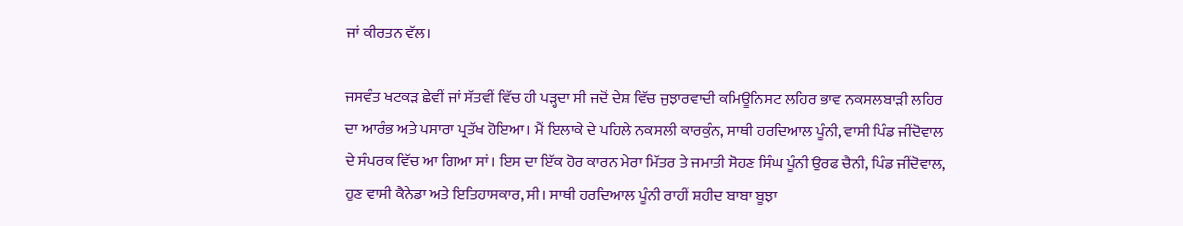ਜਾਂ ਕੀਰਤਨ ਵੱਲ।

ਜਸਵੰਤ ਖਟਕੜ ਛੇਵੀਂ ਜਾਂ ਸੱਤਵੀਂ ਵਿੱਚ ਹੀ ਪੜ੍ਹਦਾ ਸੀ ਜਦੋਂ ਦੇਸ਼ ਵਿੱਚ ਜੁਝਾਰਵਾਦੀ ਕਮਿਊਨਿਸਟ ਲਹਿਰ ਭਾਵ ਨਕਸਲਬਾੜੀ ਲਹਿਰ ਦਾ ਆਰੰਭ ਅਤੇ ਪਸਾਰਾ ਪ੍ਰਤੱਖ ਹੋਇਆ। ਮੈਂ ਇਲਾਕੇ ਦੇ ਪਹਿਲੇ ਨਕਸਲੀ ਕਾਰਕੁੰਨ, ਸਾਥੀ ਹਰਦਿਆਲ ਪੂੰਨੀ, ਵਾਸੀ ਪਿੰਡ ਜੀਂਦੋਵਾਲ ਦੇ ਸੰਪਰਕ ਵਿੱਚ ਆ ਗਿਆ ਸਾਂ। ਇਸ ਦਾ ਇੱਕ ਹੋਰ ਕਾਰਨ ਮੇਰਾ ਮਿੱਤਰ ਤੇ ਜਮਾਤੀ ਸੋਹਣ ਸਿੰਘ ਪੂੰਨੀ ਉਰਫ ਚੈਨੀ, ਪਿੰਡ ਜੀਂਦੋਵਾਲ, ਹੁਣ ਵਾਸੀ ਕੈਨੇਡਾ ਅਤੇ ਇਤਿਹਾਸਕਾਰ, ਸੀ। ਸਾਥੀ ਹਰਦਿਆਲ ਪੂੰਨੀ ਰਾਹੀਂ ਸ਼ਹੀਦ ਬਾਬਾ ਬੂਝਾ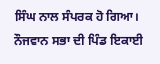ਸਿੰਘ ਨਾਲ ਸੰਪਰਕ ਹੋ ਗਿਆ। ਨੌਜਵਾਨ ਸਭਾ ਦੀ ਪਿੰਡ ਇਕਾਈ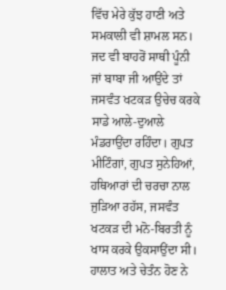ਵਿੱਚ ਮੇਰੇ ਕੁੱਝ ਹਾਣੀ ਅਤੇ ਸਮਕਾਲੀ ਵੀ ਸ਼ਾਮਲ ਸਨ। ਜਦ ਵੀ ਬਾਹਰੋਂ ਸਾਥੀ ਪੂੰਨੀ ਜਾਂ ਬਾਬਾ ਜੀ ਆਉਂਦੇ ਤਾਂ ਜਸਵੰਤ ਖਟਕੜ ਉਚੇਚ ਕਰਕੇ ਸਾਡੇ ਆਲੇ-ਦੁਆਲੇ ਮੰਡਰਾਉਂਦਾ ਰਹਿੰਦਾ। ਗੁਪਤ ਮੀਟਿੰਗਾਂ, ਗੁਪਤ ਸੁਨੇਹਿਆਂ, ਹਥਿਆਰਾਂ ਦੀ ਚਰਚਾ ਨਾਲ ਜੁੜਿਆ ਰਹੱਸ, ਜਸਵੰਤ ਖਟਕੜ ਦੀ ਮਨੋ-ਬਿਰਤੀ ਨੂੰ ਖਾਸ ਕਰਕੇ ਉਕਸਾਉਂਦਾ ਸੀ। ਹਾਲਾਤ ਅਤੇ ਚੇਤੰਨ ਹੋਣ ਨੇ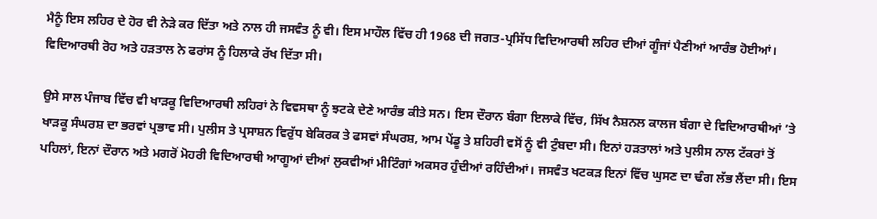ਮੈਨੂੰ ਇਸ ਲਹਿਰ ਦੇ ਹੋਰ ਵੀ ਨੇੜੇ ਕਰ ਦਿੱਤਾ ਅਤੇ ਨਾਲ ਹੀ ਜਸਵੰਤ ਨੂੰ ਵੀ। ਇਸ ਮਾਹੌਲ ਵਿੱਚ ਹੀ 1968 ਦੀ ਜਗਤ-ਪ੍ਰਸਿੱਧ ਵਿਦਿਆਰਥੀ ਲਹਿਰ ਦੀਆਂ ਗੂੰਜਾਂ ਪੈਣੀਆਂ ਆਰੰਭ ਹੋਈਆਂ। ਵਿਦਿਆਰਥੀ ਰੋਹ ਅਤੇ ਹੜਤਾਲ ਨੇ ਫਰਾਂਸ ਨੂੰ ਹਿਲਾਕੇ ਰੱਖ ਦਿੱਤਾ ਸੀ।

ਉਸੇ ਸਾਲ ਪੰਜਾਬ ਵਿੱਚ ਵੀ ਖਾੜਕੂ ਵਿਦਿਆਰਥੀ ਲਹਿਰਾਂ ਨੇ ਵਿਵਸਥਾ ਨੂੰ ਝਟਕੇ ਦੇਣੇ ਆਰੰਭ ਕੀਤੇ ਸਨ। ਇਸ ਦੌਰਾਨ ਬੰਗਾ ਇਲਾਕੇ ਵਿੱਚ, ਸਿੱਖ ਨੈਸ਼ਨਲ ਕਾਲਜ ਬੰਗਾ ਦੇ ਵਿਦਿਆਰਥੀਆਂ ’ਤੇ ਖਾੜਕੂ ਸੰਘਰਸ਼ ਦਾ ਭਰਵਾਂ ਪ੍ਰਭਾਵ ਸੀ। ਪੁਲੀਸ ਤੇ ਪ੍ਰਸਾਸ਼ਨ ਵਿਰੁੱਧ ਬੇਕਿਰਕ ਤੇ ਫਸਵਾਂ ਸੰਘਰਸ਼, ਆਮ ਪੇਂਡੂ ਤੇ ਸ਼ਹਿਰੀ ਵਸੋਂ ਨੂੰ ਵੀ ਟੁੰਬਦਾ ਸੀ। ਇਨਾਂ ਹੜਤਾਲਾਂ ਅਤੇ ਪੁਲੀਸ ਨਾਲ ਟੱਕਰਾਂ ਤੋਂ ਪਹਿਲਾਂ, ਇਨਾਂ ਦੌਰਾਨ ਅਤੇ ਮਗਰੋਂ ਮੋਹਰੀ ਵਿਦਿਆਰਥੀ ਆਗੂਆਂ ਦੀਆਂ ਲੁਕਵੀਆਂ ਮੀਟਿੰਗਾਂ ਅਕਸਰ ਹੁੰਦੀਆਂ ਰਹਿੰਦੀਆਂ। ਜਸਵੰਤ ਖਟਕੜ ਇਨਾਂ ਵਿੱਚ ਘੁਸਣ ਦਾ ਢੰਗ ਲੱਭ ਲੈਂਦਾ ਸੀ। ਇਸ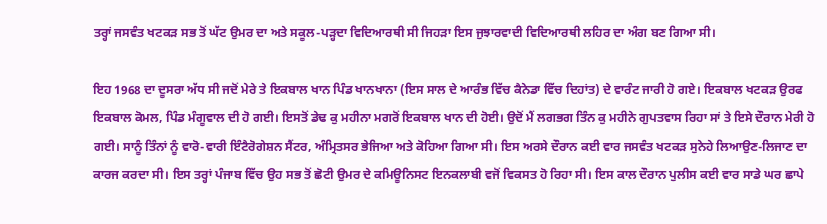ਤਰ੍ਹਾਂ ਜਸਵੰਤ ਖਟਕੜ ਸਭ ਤੋਂ ਘੱਟ ਉਮਰ ਦਾ ਅਤੇ ਸਕੂਲ-ਪੜ੍ਹਦਾ ਵਿਦਿਆਰਥੀ ਸੀ ਜਿਹੜਾ ਇਸ ਜੁਝਾਰਵਾਦੀ ਵਿਦਿਆਰਥੀ ਲਹਿਰ ਦਾ ਅੰਗ ਬਣ ਗਿਆ ਸੀ।

ਇਹ 1968 ਦਾ ਦੂਸਰਾ ਅੱਧ ਸੀ ਜਦੋਂ ਮੇਰੇ ਤੇ ਇਕਬਾਲ ਖਾਨ ਪਿੰਡ ਖਾਨਖਾਨਾ (ਇਸ ਸਾਲ ਦੇ ਆਰੰਭ ਵਿੱਚ ਕੈਨੇਡਾ ਵਿੱਚ ਦਿਹਾਂਤ) ਦੇ ਵਾਰੰਟ ਜਾਰੀ ਹੋ ਗਏ। ਇਕਬਾਲ ਖਟਕੜ ਉਰਫ ਇਕਬਾਲ ਕੋਮਲ, ਪਿੰਡ ਮੰਗੂਵਾਲ ਦੀ ਹੋ ਗਈ। ਇਸਤੋਂ ਡੇਢ ਕੁ ਮਹੀਨਾ ਮਗਰੋਂ ਇਕਬਾਲ ਖਾਨ ਦੀ ਹੋਈ। ਉਦੋਂ ਮੈਂ ਲਗਭਗ ਤਿੰਨ ਕੁ ਮਹੀਨੇ ਗੁਪਤਵਾਸ ਰਿਹਾ ਸਾਂ ਤੇ ਇਸੇ ਦੌਰਾਨ ਮੇਰੀ ਹੋ ਗਈ। ਸਾਨੂੰ ਤਿੰਨਾਂ ਨੂੰ ਵਾਰੋ-ਵਾਰੀ ਇੰਟੈਰੋਗੇਸ਼ਨ ਸੈਂਟਰ, ਅੰਮ੍ਰਿਤਸਰ ਭੇਜਿਆ ਅਤੇ ਕੋਹਿਆ ਗਿਆ ਸੀ। ਇਸ ਅਰਸੇ ਦੌਰਾਨ ਕਈ ਵਾਰ ਜਸਵੰਤ ਖਟਕੜ ਸੁਨੇਹੇ ਲਿਆਉਣ-ਲਿਜਾਣ ਦਾ ਕਾਰਜ ਕਰਦਾ ਸੀ। ਇਸ ਤਰ੍ਹਾਂ ਪੰਜਾਬ ਵਿੱਚ ਉਹ ਸਭ ਤੋਂ ਛੋਟੀ ਉਮਰ ਦੇ ਕਮਿਊਨਿਸਟ ਇਨਕਲਾਬੀ ਵਜੋਂ ਵਿਕਸਤ ਹੋ ਰਿਹਾ ਸੀ। ਇਸ ਕਾਲ ਦੌਰਾਨ ਪੁਲੀਸ ਕਈ ਵਾਰ ਸਾਡੇ ਘਰ ਛਾਪੇ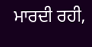ਮਾਰਦੀ ਰਹੀ,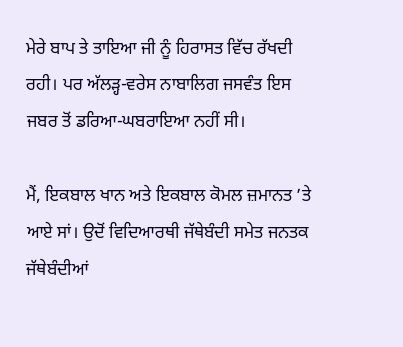ਮੇਰੇ ਬਾਪ ਤੇ ਤਾਇਆ ਜੀ ਨੂੰ ਹਿਰਾਸਤ ਵਿੱਚ ਰੱਖਦੀ ਰਹੀ। ਪਰ ਅੱਲੜ੍ਹ-ਵਰੇਸ ਨਾਬਾਲਿਗ ਜਸਵੰਤ ਇਸ ਜਬਰ ਤੋਂ ਡਰਿਆ-ਘਬਰਾਇਆ ਨਹੀਂ ਸੀ।

ਮੈਂ, ਇਕਬਾਲ ਖਾਨ ਅਤੇ ਇਕਬਾਲ ਕੋਮਲ ਜ਼ਮਾਨਤ ’ਤੇ ਆਏ ਸਾਂ। ਉਦੋਂ ਵਿਦਿਆਰਥੀ ਜੱਥੇਬੰਦੀ ਸਮੇਤ ਜਨਤਕ ਜੱਥੇਬੰਦੀਆਂ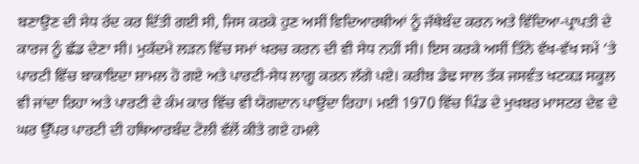ਬਣਾਉਣ ਦੀ ਸੇਧ ਰੱਦ ਕਰ ਦਿੱਤੀ ਗਈ ਸੀ, ਜਿਸ ਕਰਕੇ ਹੁਣ ਅਸੀਂ ਵਿਦਿਆਰਥੀਆਂ ਨੂੰ ਜੱਥੇਬੰਦ ਕਰਨ ਅਤੇ ਵਿੱਦਿਆ-ਪ੍ਰਾਪਤੀ ਦੇ ਕਾਰਜ ਨੂੰ ਛੱਡ ਦੇਣਾ ਸੀ। ਮੁਕੱਦਮੇ ਲੜਨ ਵਿੱਚ ਸਮਾਂ ਖਰਚ ਕਰਨ ਦੀ ਵੀ ਸੇਧ ਨਹੀਂ ਸੀ। ਇਸ ਕਰਕੇ ਅਸੀਂ ਤਿੰਨੇ ਵੱਖ-ਵੱਖ ਸਮੇਂ ’ਤੇ ਪਾਰਟੀ ਵਿੱਚ ਬਾਕਾਇਦਾ ਸ਼ਾਮਲ ਹੋ ਗਏ ਅਤੇ ਪਾਰਟੀ-ਸੇਧ ਲਾਗੂ ਕਰਨ ਲੱਗੇ ਪਏ। ਕਰੀਬ ਡੇਢ ਸਾਲ ਤੱਕ ਜਸਵੰਤ ਖਟਕੜ ਸਕੂਲ ਵੀ ਜਾਂਦਾ ਰਿਹਾ ਅਤੇ ਪਾਰਟੀ ਦੇ ਕੰਮ ਕਾਰ ਵਿੱਚ ਵੀ ਯੋਗਦਾਨ ਪਾਉਂਦਾ ਰਿਹਾ। ਮਈ 1970 ਵਿੱਚ ਪਿੰਡ ਦੇ ਮੁਖਬਰ ਮਾਸਟਰ ਦੇਵ ਦੇ ਘਰ ਉੱਪਰ ਪਾਰਟੀ ਦੀ ਹਥਿਆਰਬੰਦ ਟੋਲੀ ਵੱਲੋਂ ਕੀਤੇ ਗਏ ਹਮਲੇ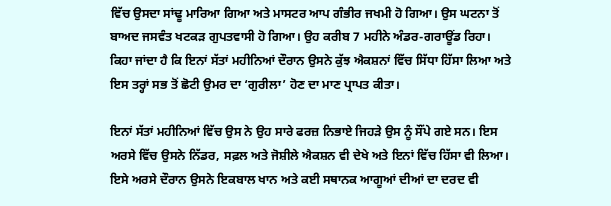ਵਿੱਚ ਉਸਦਾ ਸਾਂਢੂ ਮਾਰਿਆ ਗਿਆ ਅਤੇ ਮਾਸਟਰ ਆਪ ਗੰਭੀਰ ਜਖਮੀ ਹੋ ਗਿਆ। ਉਸ ਘਟਨਾ ਤੋਂ ਬਾਅਦ ਜਸਵੰਤ ਖਟਕੜ ਗੁਪਤਵਾਸੀ ਹੋ ਗਿਆ। ਉਹ ਕਰੀਬ 7 ਮਹੀਨੇ ਅੰਡਰ-ਗਰਾਊਂਡ ਰਿਹਾ। ਕਿਹਾ ਜਾਂਦਾ ਹੈ ਕਿ ਇਨਾਂ ਸੱਤਾਂ ਮਹੀਨਿਆਂ ਦੌਰਾਨ ਉਸਨੇ ਕੁੱਝ ਐਕਸ਼ਨਾਂ ਵਿੱਚ ਸਿੱਧਾ ਹਿੱਸਾ ਲਿਆ ਅਤੇ ਇਸ ਤਰ੍ਹਾਂ ਸਭ ਤੋਂ ਛੋਟੀ ਉਮਰ ਦਾ ‘ਗੁਰੀਲਾ’ ਹੋਣ ਦਾ ਮਾਣ ਪ੍ਰਾਪਤ ਕੀਤਾ।

ਇਨਾਂ ਸੱਤਾਂ ਮਹੀਨਿਆਂ ਵਿੱਚ ਉਸ ਨੇ ਉਹ ਸਾਰੇ ਫਰਜ਼ ਨਿਭਾਏ ਜਿਹੜੇ ਉਸ ਨੂੰ ਸੌਂਪੇ ਗਏ ਸਨ। ਇਸ ਅਰਸੇ ਵਿੱਚ ਉਸਨੇ ਨਿੱਡਰ, ਸਫ਼ਲ ਅਤੇ ਜੋਸ਼ੀਲੇ ਐਕਸ਼ਨ ਵੀ ਦੇਖੇ ਅਤੇ ਇਨਾਂ ਵਿੱਚ ਹਿੱਸਾ ਵੀ ਲਿਆ। ਇਸੇ ਅਰਸੇ ਦੌਰਾਨ ਉਸਨੇ ਇਕਬਾਲ ਖਾਨ ਅਤੇ ਕਈ ਸਥਾਨਕ ਆਗੂਆਂ ਦੀਆਂ ਦਾ ਦਰਦ ਵੀ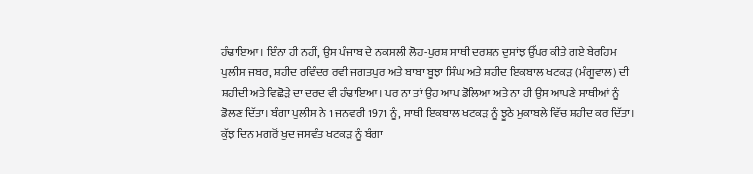ਹੰਢਾਇਆ। ਇੰਨਾ ਹੀ ਨਹੀਂ, ਉਸ ਪੰਜਾਬ ਦੇ ਨਕਸਲੀ ਲੋਹ-ਪੁਰਸ਼ ਸਾਥੀ ਦਰਸ਼ਨ ਦੁਸਾਂਝ ਉੱਪਰ ਕੀਤੇ ਗਏ ਬੇਰਹਿਮ ਪੁਲੀਸ ਜਬਰ, ਸ਼ਹੀਦ ਰਵਿੰਦਰ ਰਵੀ ਜਗਤਪੁਰ ਅਤੇ ਬਾਬਾ ਬੂਝਾ ਸਿੰਘ ਅਤੇ ਸ਼ਹੀਦ ਇਕਬਾਲ ਖਟਕੜ (ਮੰਗੂਵਾਲ) ਦੀ ਸ਼ਹੀਦੀ ਅਤੇ ਵਿਛੋੜੇ ਦਾ ਦਰਦ ਵੀ ਹੰਢਾਇਆ। ਪਰ ਨਾ ਤਾਂ ਉਹ ਆਪ ਡੋਲਿਆ ਅਤੇ ਨਾ ਹੀ ਉਸ ਆਪਣੇ ਸਾਥੀਆਂ ਨੂੰ ਡੋਲਣ ਦਿੱਤਾ। ਬੰਗਾ ਪੁਲੀਸ ਨੇ 1 ਜਨਵਰੀ 1971 ਨੂੰ, ਸਾਥੀ ਇਕਬਾਲ ਖਟਕੜ ਨੂੰ ਝੂਠੇ ਮੁਕਾਬਲੇ ਵਿੱਚ ਸ਼ਹੀਦ ਕਰ ਦਿੱਤਾ। ਕੁੱਝ ਦਿਨ ਮਗਰੋਂ ਖੁਦ ਜਸਵੰਤ ਖਟਕੜ ਨੂੰ ਬੰਗਾ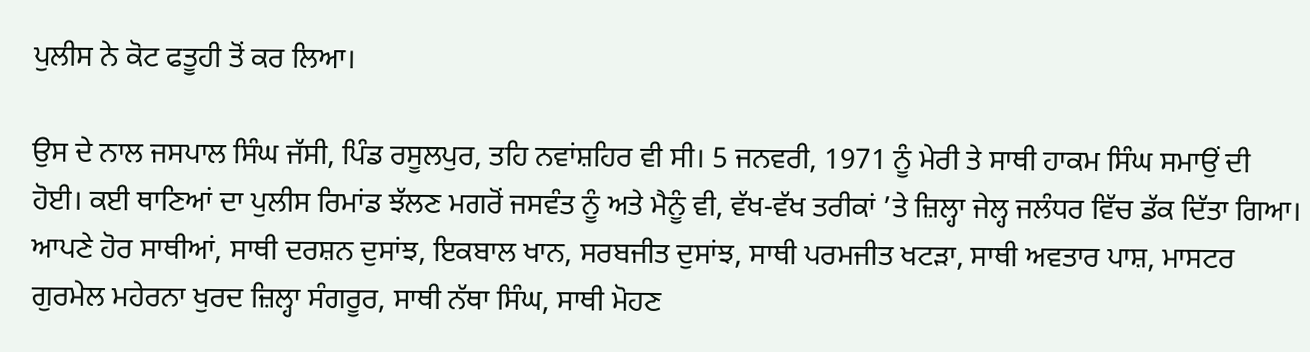ਪੁਲੀਸ ਨੇ ਕੋਟ ਫਤੂਹੀ ਤੋਂ ਕਰ ਲਿਆ।

ਉਸ ਦੇ ਨਾਲ ਜਸਪਾਲ ਸਿੰਘ ਜੱਸੀ, ਪਿੰਡ ਰਸੂਲਪੁਰ, ਤਹਿ ਨਵਾਂਸ਼ਹਿਰ ਵੀ ਸੀ। 5 ਜਨਵਰੀ, 1971 ਨੂੰ ਮੇਰੀ ਤੇ ਸਾਥੀ ਹਾਕਮ ਸਿੰਘ ਸਮਾਉਂ ਦੀ ਹੋਈ। ਕਈ ਥਾਣਿਆਂ ਦਾ ਪੁਲੀਸ ਰਿਮਾਂਡ ਝੱਲਣ ਮਗਰੋਂ ਜਸਵੰਤ ਨੂੰ ਅਤੇ ਮੈਨੂੰ ਵੀ, ਵੱਖ-ਵੱਖ ਤਰੀਕਾਂ ’ਤੇ ਜ਼ਿਲ੍ਹਾ ਜੇਲ੍ਹ ਜਲੰਧਰ ਵਿੱਚ ਡੱਕ ਦਿੱਤਾ ਗਿਆ। ਆਪਣੇ ਹੋਰ ਸਾਥੀਆਂ, ਸਾਥੀ ਦਰਸ਼ਨ ਦੁਸਾਂਝ, ਇਕਬਾਲ ਖਾਨ, ਸਰਬਜੀਤ ਦੁਸਾਂਝ, ਸਾਥੀ ਪਰਮਜੀਤ ਖਟੜਾ, ਸਾਥੀ ਅਵਤਾਰ ਪਾਸ਼, ਮਾਸਟਰ ਗੁਰਮੇਲ ਮਹੇਰਨਾ ਖੁਰਦ ਜ਼ਿਲ੍ਹਾ ਸੰਗਰੂਰ, ਸਾਥੀ ਨੱਥਾ ਸਿੰਘ, ਸਾਥੀ ਮੋਹਣ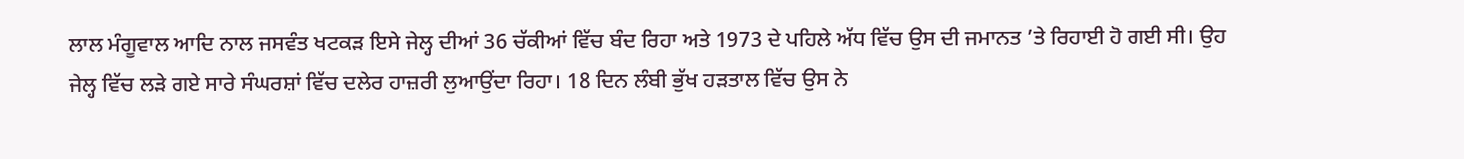ਲਾਲ ਮੰਗੂਵਾਲ ਆਦਿ ਨਾਲ ਜਸਵੰਤ ਖਟਕੜ ਇਸੇ ਜੇਲ੍ਹ ਦੀਆਂ 36 ਚੱਕੀਆਂ ਵਿੱਚ ਬੰਦ ਰਿਹਾ ਅਤੇ 1973 ਦੇ ਪਹਿਲੇ ਅੱਧ ਵਿੱਚ ਉਸ ਦੀ ਜਮਾਨਤ ’ਤੇ ਰਿਹਾਈ ਹੋ ਗਈ ਸੀ। ਉਹ ਜੇਲ੍ਹ ਵਿੱਚ ਲੜੇ ਗਏ ਸਾਰੇ ਸੰਘਰਸ਼ਾਂ ਵਿੱਚ ਦਲੇਰ ਹਾਜ਼ਰੀ ਲੁਆਉਂਦਾ ਰਿਹਾ। 18 ਦਿਨ ਲੰਬੀ ਭੁੱਖ ਹੜਤਾਲ ਵਿੱਚ ਉਸ ਨੇ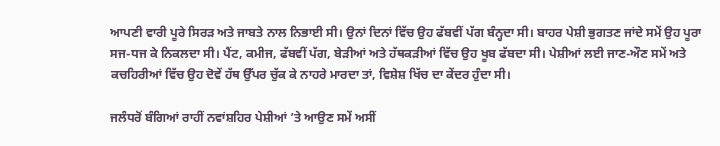ਆਪਣੀ ਵਾਰੀ ਪੂਰੇ ਸਿਰੜ ਅਤੇ ਜਾਬਤੇ ਨਾਲ ਨਿਭਾਈ ਸੀ। ਉਨਾਂ ਦਿਨਾਂ ਵਿੱਚ ਉਹ ਫੱਬਵੀਂ ਪੱਗ ਬੰਨ੍ਹਦਾ ਸੀ। ਬਾਹਰ ਪੇਸ਼ੀ ਭੁਗਤਣ ਜਾਂਦੇ ਸਮੇਂ ਉਹ ਪੂਰਾ ਸਜ-ਧਜ ਕੇ ਨਿਕਲਦਾ ਸੀ। ਪੈਂਟ, ਕਮੀਜ, ਫੱਬਵੀਂ ਪੱਗ, ਬੇੜੀਆਂ ਅਤੇ ਹੱਥਕੜੀਆਂ ਵਿੱਚ ਉਹ ਖੂਬ ਫੱਬਦਾ ਸੀ। ਪੇਸ਼ੀਆਂ ਲਈ ਜਾਣ-ਔਣ ਸਮੇਂ ਅਤੇ ਕਚਹਿਰੀਆਂ ਵਿੱਚ ਉਹ ਦੋਵੇਂ ਹੱਥ ਉੱਪਰ ਚੁੱਕ ਕੇ ਨਾਹਰੇ ਮਾਰਦਾ ਤਾਂ, ਵਿਸ਼ੇਸ਼ ਖਿੱਚ ਦਾ ਕੇਂਦਰ ਹੁੰਦਾ ਸੀ।

ਜਲੰਧਰੋਂ ਬੰਗਿਆਂ ਰਾਹੀਂ ਨਵਾਂਸ਼ਹਿਰ ਪੇਸ਼ੀਆਂ ’ਤੇ ਆਉਣ ਸਮੇਂ ਅਸੀਂ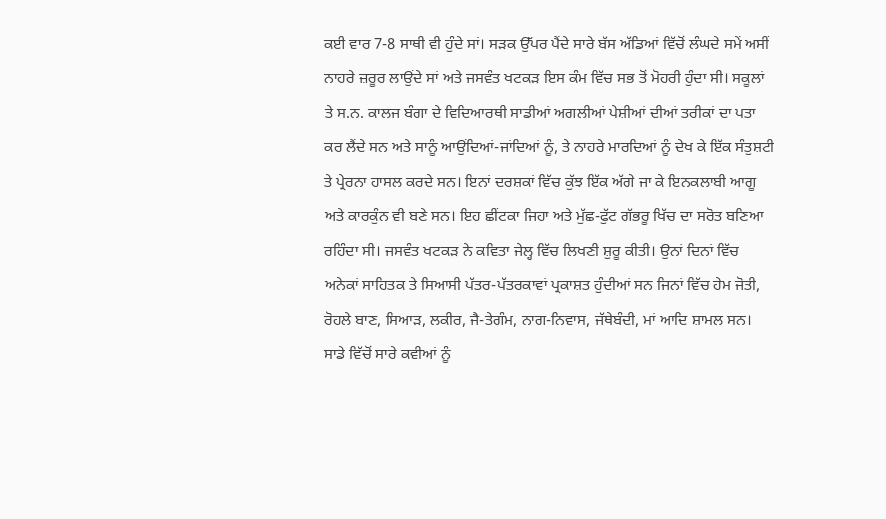ਕਈ ਵਾਰ 7-8 ਸਾਥੀ ਵੀ ਹੁੰਦੇ ਸਾਂ। ਸੜਕ ਉੱਪਰ ਪੈਂਦੇ ਸਾਰੇ ਬੱਸ ਅੱਡਿਆਂ ਵਿੱਚੋਂ ਲੰਘਦੇ ਸਮੇਂ ਅਸੀਂ ਨਾਹਰੇ ਜ਼ਰੂਰ ਲਾਉਂਦੇ ਸਾਂ ਅਤੇ ਜਸਵੰਤ ਖਟਕੜ ਇਸ ਕੰਮ ਵਿੱਚ ਸਭ ਤੋਂ ਮੋਹਰੀ ਹੁੰਦਾ ਸੀ। ਸਕੂਲਾਂ ਤੇ ਸ.ਨ. ਕਾਲਜ ਬੰਗਾ ਦੇ ਵਿਦਿਆਰਥੀ ਸਾਡੀਆਂ ਅਗਲੀਆਂ ਪੇਸ਼ੀਆਂ ਦੀਆਂ ਤਰੀਕਾਂ ਦਾ ਪਤਾ ਕਰ ਲੈਂਦੇ ਸਨ ਅਤੇ ਸਾਨੂੰ ਆਉਂਦਿਆਂ-ਜਾਂਦਿਆਂ ਨੂੰ, ਤੇ ਨਾਹਰੇ ਮਾਰਦਿਆਂ ਨੂੰ ਦੇਖ ਕੇ ਇੱਕ ਸੰਤੁਸ਼ਟੀ ਤੇ ਪ੍ਰੇਰਨਾ ਹਾਸਲ ਕਰਦੇ ਸਨ। ਇਨਾਂ ਦਰਸ਼ਕਾਂ ਵਿੱਚ ਕੁੱਝ ਇੱਕ ਅੱਗੇ ਜਾ ਕੇ ਇਨਕਲਾਬੀ ਆਗੂ ਅਤੇ ਕਾਰਕੁੰਨ ਵੀ ਬਣੇ ਸਨ। ਇਹ ਛੀਂਟਕਾ ਜਿਹਾ ਅਤੇ ਮੁੱਛ-ਫੁੱਟ ਗੱਭਰੂ ਖਿੱਚ ਦਾ ਸਰੋਤ ਬਣਿਆ ਰਹਿੰਦਾ ਸੀ। ਜਸਵੰਤ ਖਟਕੜ ਨੇ ਕਵਿਤਾ ਜੇਲ੍ਹ ਵਿੱਚ ਲਿਖਣੀ ਸ਼ੁਰੂ ਕੀਤੀ। ਉਨਾਂ ਦਿਨਾਂ ਵਿੱਚ ਅਨੇਕਾਂ ਸਾਹਿਤਕ ਤੇ ਸਿਆਸੀ ਪੱਤਰ-ਪੱਤਰਕਾਵਾਂ ਪ੍ਰਕਾਸ਼ਤ ਹੁੰਦੀਆਂ ਸਨ ਜਿਨਾਂ ਵਿੱਚ ਹੇਮ ਜੋਤੀ, ਰੋਹਲੇ ਬਾਣ, ਸਿਆੜ, ਲਕੀਰ, ਜੈ-ਤੇਗੰਮ, ਨਾਗ-ਨਿਵਾਸ, ਜੱਥੇਬੰਦੀ, ਮਾਂ ਆਦਿ ਸ਼ਾਮਲ ਸਨ। ਸਾਡੇ ਵਿੱਚੋਂ ਸਾਰੇ ਕਵੀਆਂ ਨੂੰ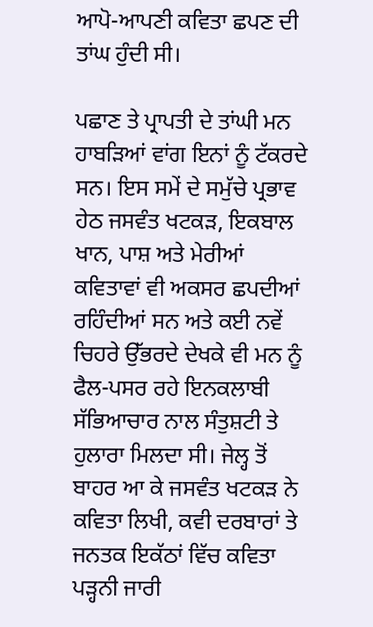ਆਪੋ-ਆਪਣੀ ਕਵਿਤਾ ਛਪਣ ਦੀ ਤਾਂਘ ਹੁੰਦੀ ਸੀ।

ਪਛਾਣ ਤੇ ਪ੍ਰਾਪਤੀ ਦੇ ਤਾਂਘੀ ਮਨ ਹਾਬੜਿਆਂ ਵਾਂਗ ਇਨਾਂ ਨੂੰ ਟੱਕਰਦੇ ਸਨ। ਇਸ ਸਮੇਂ ਦੇ ਸਮੁੱਚੇ ਪ੍ਰਭਾਵ ਹੇਠ ਜਸਵੰਤ ਖਟਕੜ, ਇਕਬਾਲ ਖਾਨ, ਪਾਸ਼ ਅਤੇ ਮੇਰੀਆਂ ਕਵਿਤਾਵਾਂ ਵੀ ਅਕਸਰ ਛਪਦੀਆਂ ਰਹਿੰਦੀਆਂ ਸਨ ਅਤੇ ਕਈ ਨਵੇਂ ਚਿਹਰੇ ਉੱਭਰਦੇ ਦੇਖਕੇ ਵੀ ਮਨ ਨੂੰ ਫੈਲ-ਪਸਰ ਰਹੇ ਇਨਕਲਾਬੀ ਸੱਭਿਆਚਾਰ ਨਾਲ ਸੰਤੁਸ਼ਟੀ ਤੇ ਹੁਲਾਰਾ ਮਿਲਦਾ ਸੀ। ਜੇਲ੍ਹ ਤੋਂ ਬਾਹਰ ਆ ਕੇ ਜਸਵੰਤ ਖਟਕੜ ਨੇ ਕਵਿਤਾ ਲਿਖੀ, ਕਵੀ ਦਰਬਾਰਾਂ ਤੇ ਜਨਤਕ ਇਕੱਠਾਂ ਵਿੱਚ ਕਵਿਤਾ ਪੜ੍ਹਨੀ ਜਾਰੀ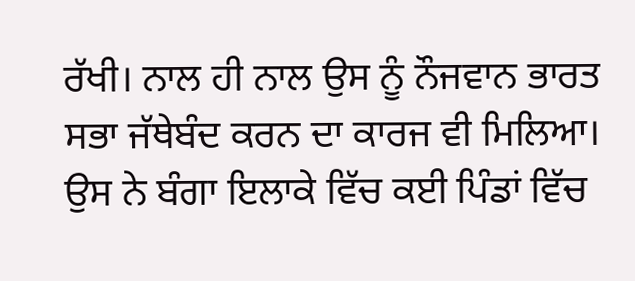ਰੱਖੀ। ਨਾਲ ਹੀ ਨਾਲ ਉਸ ਨੂੰ ਨੌਜਵਾਨ ਭਾਰਤ ਸਭਾ ਜੱਥੇਬੰਦ ਕਰਨ ਦਾ ਕਾਰਜ ਵੀ ਮਿਲਿਆ। ਉਸ ਨੇ ਬੰਗਾ ਇਲਾਕੇ ਵਿੱਚ ਕਈ ਪਿੰਡਾਂ ਵਿੱਚ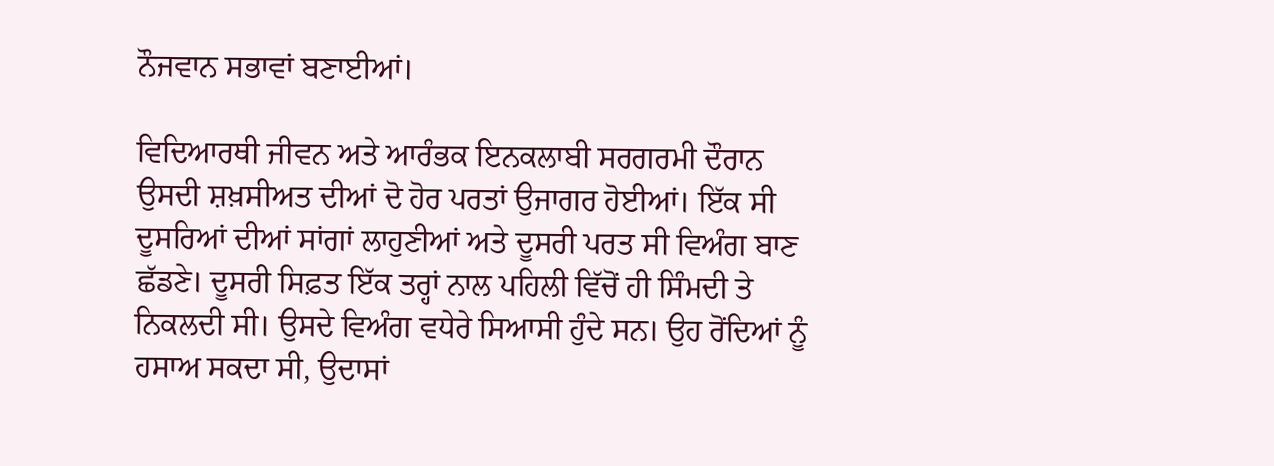ਨੌਜਵਾਨ ਸਭਾਵਾਂ ਬਣਾਈਆਂ।

ਵਿਦਿਆਰਥੀ ਜੀਵਨ ਅਤੇ ਆਰੰਭਕ ਇਨਕਲਾਬੀ ਸਰਗਰਮੀ ਦੌਰਾਨ ਉਸਦੀ ਸ਼ਖ਼ਸੀਅਤ ਦੀਆਂ ਦੋ ਹੋਰ ਪਰਤਾਂ ਉਜਾਗਰ ਹੋਈਆਂ। ਇੱਕ ਸੀ ਦੂਸਰਿਆਂ ਦੀਆਂ ਸਾਂਗਾਂ ਲਾਹੁਣੀਆਂ ਅਤੇ ਦੂਸਰੀ ਪਰਤ ਸੀ ਵਿਅੰਗ ਬਾਣ ਛੱਡਣੇ। ਦੂਸਰੀ ਸਿਫ਼ਤ ਇੱਕ ਤਰ੍ਹਾਂ ਨਾਲ ਪਹਿਲੀ ਵਿੱਚੋਂ ਹੀ ਸਿੰਮਦੀ ਤੇ ਨਿਕਲਦੀ ਸੀ। ਉਸਦੇ ਵਿਅੰਗ ਵਧੇਰੇ ਸਿਆਸੀ ਹੁੰਦੇ ਸਨ। ਉਹ ਰੋਂਦਿਆਂ ਨੂੰ ਹਸਾਅ ਸਕਦਾ ਸੀ, ਉਦਾਸਾਂ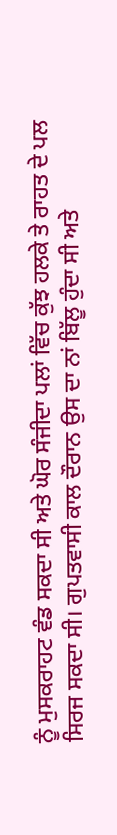ਨੂੰ ਮੁਸਕਰਾਹਟ ਵੰਡ ਸਕਦਾ ਸੀ ਅਤੇ ਘੋਰ ਸੰਜੀਦਾ ਪਲਾਂ ਵਿੱਚ ਕੁੱਝ ਹਲਕੇ ਤੇ ਰਾਹਤ ਦੇ ਪਲ ਸਿਰਜ ਸਕਦਾ ਸੀ। ਗੁਪਤਵਾਸੀ ਕਾਲ ਦੌਰਾਨ ਉਸ ਦਾ ਨਾਂ ਬਿੱਲੂ ਹੁੰਦਾ ਸੀ ਅਤੇ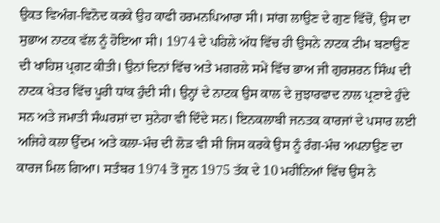ਉਕਤ ਵਿਅੰਗ-ਵਿਨੋਦ ਕਰਕੇ ਉਹ ਕਾਫੀ ਹਰਮਨਪਿਆਰਾ ਸੀ। ਸਾਂਗ ਲਾਉਣ ਦੇ ਗੁਣ ਵਿੱਚੋਂ, ਉਸ ਦਾ ਸੁਭਾਅ ਨਾਟਕ ਵੱਲ ਨੂੰ ਹੋਇਆ ਸੀ। 1974 ਦੇ ਪਹਿਲੇ ਅੱਧ ਵਿੱਚ ਹੀ ਉਸਨੇ ਨਾਟਕ ਟੀਮ ਬਣਾਉਣ ਦੀ ਖਾਹਿਸ਼ ਪ੍ਰਗਟ ਕੀਤੀ। ਉਨਾਂ ਦਿਨਾਂ ਵਿੱਚ ਅਤੇ ਮਗਰਲੇ ਸਮੇਂ ਵਿੱਚ ਭਾਅ ਜੀ ਗੁਰਸ਼ਰਨ ਸਿੰਘ ਦੀ ਨਾਟਕ ਖੇਤਰ ਵਿੱਚ ਪੂਰੀ ਧਾਂਕ ਹੁੰਦੀ ਸੀ। ਉਨ੍ਹਾਂ ਦੇ ਨਾਟਕ ਉਸ ਕਾਲ ਦੇ ਜੁਝਾਰਵਾਦ ਨਾਲ ਪ੍ਰਣਾਏ ਹੁੰਦੇ ਸਨ ਅਤੇ ਜਮਾਤੀ ਸੰਘਰਸ਼ਾਂ ਦਾ ਸੁਨੇਹਾ ਵੀ ਦਿੰਦੇ ਸਨ। ਇਨਕਲਾਬੀ ਜਨਤਕ ਕਾਰਜਾਂ ਦੇ ਪਸਾਰ ਲਈ ਅਜਿਹੇ ਕਲਾ ਉੱਦਮ ਅਤੇ ਕਲਾ-ਮੰਚ ਦੀ ਲੋੜ ਵੀ ਸੀ ਜਿਸ ਕਰਕੇ ਉਸ ਨੂੰ ਰੰਗ-ਮੰਚ ਅਪਨਾਉਣ ਦਾ ਕਾਰਜ ਮਿਲ ਗਿਆ। ਸਤੰਬਰ 1974 ਤੋਂ ਜੂਨ 1975 ਤੱਕ ਦੇ 10 ਮਹੀਨਿਆਂ ਵਿੱਚ ਉਸ ਨੇ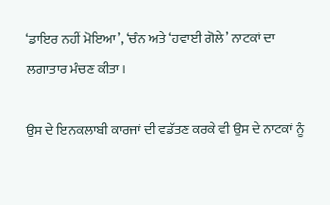‘ਡਾਇਰ ਨਹੀਂ ਮੋਇਆ’, ‘ਚੰਨ ਅਤੇ ‘ਹਵਾਈ ਗੋਲੇ’ ਨਾਟਕਾਂ ਦਾ ਲਗਾਤਾਰ ਮੰਚਣ ਕੀਤਾ।

ਉਸ ਦੇ ਇਨਕਲਾਬੀ ਕਾਰਜਾਂ ਦੀ ਵਡੱਤਣ ਕਰਕੇ ਵੀ ਉਸ ਦੇ ਨਾਟਕਾਂ ਨੂੰ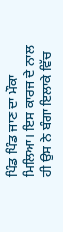ਪਿੰਡ ਪਿੰਡ ਜਾਣ ਦਾ ਮੌਕਾ ਮਿਲਿਆ। ਇਸ ਕਾਰਜ ਦੇ ਨਾਲ ਹੀ ਉਸ ਨੇ ਬੰਗਾ ਇਲਾਕੇ ਵਿੱਚ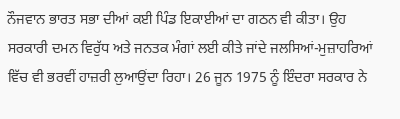ਨੌਜਵਾਨ ਭਾਰਤ ਸਭਾ ਦੀਆਂ ਕਈ ਪਿੰਡ ਇਕਾਈਆਂ ਦਾ ਗਠਨ ਵੀ ਕੀਤਾ। ਉਹ ਸਰਕਾਰੀ ਦਮਨ ਵਿਰੁੱਧ ਅਤੇ ਜਨਤਕ ਮੰਗਾਂ ਲਈ ਕੀਤੇ ਜਾਂਦੇ ਜਲਸਿਆਂ-ਮੁਜ਼ਾਹਰਿਆਂ ਵਿੱਚ ਵੀ ਭਰਵੀਂ ਹਾਜ਼ਰੀ ਲੁਆਉਂਦਾ ਰਿਹਾ। 26 ਜੂਨ 1975 ਨੂੰ ਇੰਦਰਾ ਸਰਕਾਰ ਨੇ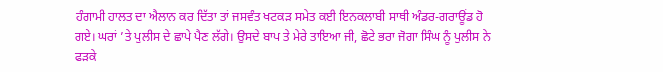ਹੰਗਾਮੀ ਹਾਲਤ ਦਾ ਐਲਾਨ ਕਰ ਦਿੱਤਾ ਤਾਂ ਜਸਵੰਤ ਖਟਕੜ ਸਮੇਤ ਕਈ ਇਨਕਲਾਬੀ ਸਾਥੀ ਅੰਡਰ-ਗਰਾਊਂਡ ਹੋ ਗਏ। ਘਰਾਂ ’ਤੇ ਪੁਲੀਸ ਦੇ ਛਾਪੇ ਪੈਣ ਲੱਗੇ। ਉਸਦੇ ਬਾਪ ਤੇ ਮੇਰੇ ਤਾਇਆ ਜੀ, ਛੋਟੇ ਭਰਾ ਜੋਗਾ ਸਿੰਘ ਨੂੰ ਪੁਲੀਸ ਨੇ ਫੜਕੇ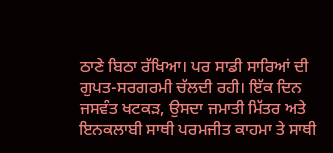ਠਾਣੇ ਬਿਠਾ ਰੱਖਿਆ। ਪਰ ਸਾਡੀ ਸਾਰਿਆਂ ਦੀ ਗੁਪਤ-ਸਰਗਰਮੀ ਚੱਲਦੀ ਰਹੀ। ਇੱਕ ਦਿਨ ਜਸਵੰਤ ਖਟਕੜ, ਉਸਦਾ ਜਮਾਤੀ ਮਿੱਤਰ ਅਤੇ ਇਨਕਲਾਬੀ ਸਾਥੀ ਪਰਮਜੀਤ ਕਾਹਮਾ ਤੇ ਸਾਥੀ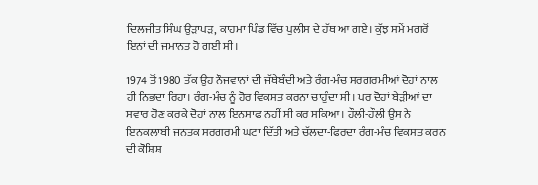ਦਿਲਜੀਤ ਸਿੰਘ ਉੜਾਪੜ, ਕਾਹਮਾ ਪਿੰਡ ਵਿੱਚ ਪੁਲੀਸ ਦੇ ਹੱਥ ਆ ਗਏ। ਕੁੱਝ ਸਮੇਂ ਮਗਰੋਂ ਇਨਾਂ ਦੀ ਜਮਾਨਤ ਹੋ ਗਈ ਸੀ।

1974 ਤੋਂ 1980 ਤੱਕ ਉਹ ਨੌਜਵਾਨਾਂ ਦੀ ਜੱਥੇਬੰਦੀ ਅਤੇ ਰੰਗ-ਮੰਚ ਸਰਗਰਮੀਆਂ ਦੋਹਾਂ ਨਾਲ ਹੀ ਨਿਭਦਾ ਰਿਹਾ। ਰੰਗ-ਮੰਚ ਨੂੰ ਹੋਰ ਵਿਕਸਤ ਕਰਨਾ ਚਾਹੁੰਦਾ ਸੀ। ਪਰ ਦੋਹਾਂ ਬੇੜੀਆਂ ਦਾ ਸਵਾਰ ਹੋਣ ਕਰਕੇ ਦੋਹਾਂ ਨਾਲ ਇਨਸਾਫ ਨਹੀਂ ਸੀ ਕਰ ਸਕਿਆ। ਹੌਲੀ-ਹੌਲੀ ਉਸ ਨੇ ਇਨਕਲਾਬੀ ਜਨਤਕ ਸਰਗਰਮੀ ਘਟਾ ਦਿੱਤੀ ਅਤੇ ਚੱਲਦਾ-ਫਿਰਦਾ ਰੰਗ-ਮੰਚ ਵਿਕਸਤ ਕਰਨ ਦੀ ਕੋਸ਼ਿਸ਼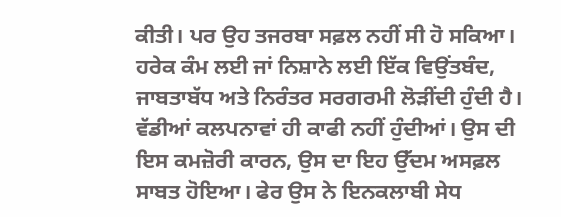ਕੀਤੀ। ਪਰ ਉਹ ਤਜਰਬਾ ਸਫ਼ਲ ਨਹੀਂ ਸੀ ਹੋ ਸਕਿਆ। ਹਰੇਕ ਕੰਮ ਲਈ ਜਾਂ ਨਿਸ਼ਾਨੇ ਲਈ ਇੱਕ ਵਿਉਂਤਬੰਦ, ਜਾਬਤਾਬੱਧ ਅਤੇ ਨਿਰੰਤਰ ਸਰਗਰਮੀ ਲੋੜੀਂਦੀ ਹੁੰਦੀ ਹੈ। ਵੱਡੀਆਂ ਕਲਪਨਾਵਾਂ ਹੀ ਕਾਫੀ ਨਹੀਂ ਹੁੰਦੀਆਂ। ਉਸ ਦੀ ਇਸ ਕਮਜ਼ੋਰੀ ਕਾਰਨ, ਉਸ ਦਾ ਇਹ ਉੱਦਮ ਅਸਫ਼ਲ ਸਾਬਤ ਹੋਇਆ। ਫੇਰ ਉਸ ਨੇ ਇਨਕਲਾਬੀ ਸੇਧ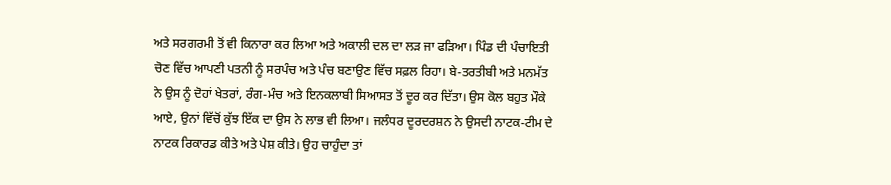ਅਤੇ ਸਰਗਰਮੀ ਤੋਂ ਵੀ ਕਿਨਾਰਾ ਕਰ ਲਿਆ ਅਤੇ ਅਕਾਲੀ ਦਲ ਦਾ ਲੜ ਜਾ ਫੜਿਆ। ਪਿੰਡ ਦੀ ਪੰਚਾਇਤੀ ਚੋਣ ਵਿੱਚ ਆਪਣੀ ਪਤਨੀ ਨੂੰ ਸਰਪੰਚ ਅਤੇ ਪੰਚ ਬਣਾਉਣ ਵਿੱਚ ਸਫ਼ਲ ਰਿਹਾ। ਬੇ-ਤਰਤੀਬੀ ਅਤੇ ਮਨਮੱਤ ਨੇ ਉਸ ਨੂੰ ਦੋਹਾਂ ਖੇਤਰਾਂ, ਰੰਗ-ਮੰਚ ਅਤੇ ਇਨਕਲਾਬੀ ਸਿਆਸਤ ਤੋਂ ਦੂਰ ਕਰ ਦਿੱਤਾ। ਉਸ ਕੋਲ ਬਹੁਤ ਮੌਕੇ ਆਏ, ਉਨਾਂ ਵਿੱਚੋਂ ਕੁੱਝ ਇੱਕ ਦਾ ਉਸ ਨੇ ਲਾਭ ਵੀ ਲਿਆ। ਜਲੰਧਰ ਦੂਰਦਰਸ਼ਨ ਨੇ ਉਸਦੀ ਨਾਟਕ-ਟੀਮ ਦੇ ਨਾਟਕ ਰਿਕਾਰਡ ਕੀਤੇ ਅਤੇ ਪੇਸ਼ ਕੀਤੇ। ਉਹ ਚਾਹੁੰਦਾ ਤਾਂ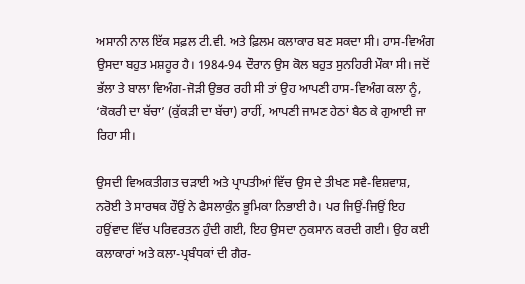ਅਸਾਨੀ ਨਾਲ ਇੱਕ ਸਫ਼ਲ ਟੀ.ਵੀ. ਅਤੇ ਫ਼ਿਲਮ ਕਲਾਕਾਰ ਬਣ ਸਕਦਾ ਸੀ। ਹਾਸ-ਵਿਅੰਗ ਉਸਦਾ ਬਹੁਤ ਮਸ਼ਹੂਰ ਹੈ। 1984-94 ਦੌਰਾਨ ਉਸ ਕੋਲ ਬਹੁਤ ਸੁਨਹਿਰੀ ਮੌਕਾ ਸੀ। ਜਦੋਂ ਭੱਲਾ ਤੇ ਬਾਲਾ ਵਿਅੰਗ-ਜੋੜੀ ਉਭਰ ਰਹੀ ਸੀ ਤਾਂ ਉਹ ਆਪਣੀ ਹਾਸ-ਵਿਅੰਗ ਕਲਾ ਨੂੰ, ‘ਕੋਕਰੀ ਦਾ ਬੱਚਾ’ (ਕੁੱਕੜੀ ਦਾ ਬੱਚਾ) ਰਾਹੀਂ, ਆਪਣੀ ਜਾਮਣ ਹੇਠਾਂ ਬੈਠ ਕੇ ਗੁਆਈ ਜਾ ਰਿਹਾ ਸੀ।

ਉਸਦੀ ਵਿਅਕਤੀਗਤ ਚੜਾਈ ਅਤੇ ਪ੍ਰਾਪਤੀਆਂ ਵਿੱਚ ਉਸ ਦੇ ਤੀਖਣ ਸਵੈ-ਵਿਸ਼ਵਾਸ਼, ਨਰੋਈ ਤੇ ਸਾਰਥਕ ਹੌਉਂ ਨੇ ਫੈਸਲਾਕੁੰਨ ਭੂਮਿਕਾ ਨਿਭਾਈ ਹੈ। ਪਰ ਜਿਉਂ-ਜਿਉਂ ਇਹ ਹਉਂਵਾਦ ਵਿੱਚ ਪਰਿਵਰਤਨ ਹੁੰਦੀ ਗਈ, ਇਹ ਉਸਦਾ ਨੁਕਸਾਨ ਕਰਦੀ ਗਈ। ਉਹ ਕਈ ਕਲਾਕਾਰਾਂ ਅਤੇ ਕਲਾ-ਪ੍ਰਬੰਧਕਾਂ ਦੀ ਗੈਰ-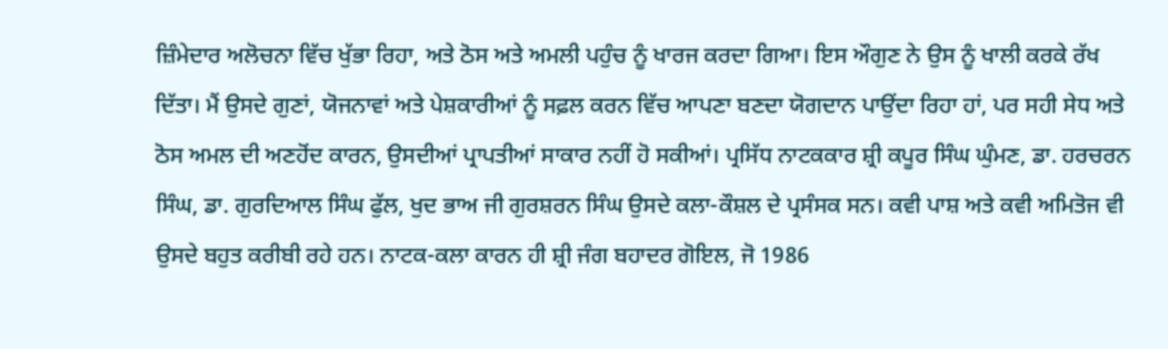ਜ਼ਿੰਮੇਦਾਰ ਅਲੋਚਨਾ ਵਿੱਚ ਖੁੱਭਾ ਰਿਹਾ, ਅਤੇ ਠੋਸ ਅਤੇ ਅਮਲੀ ਪਹੁੰਚ ਨੂੰ ਖਾਰਜ ਕਰਦਾ ਗਿਆ। ਇਸ ਔਗੁਣ ਨੇ ਉਸ ਨੂੰ ਖਾਲੀ ਕਰਕੇ ਰੱਖ ਦਿੱਤਾ। ਮੈਂ ਉਸਦੇ ਗੁਣਾਂ, ਯੋਜਨਾਵਾਂ ਅਤੇ ਪੇਸ਼ਕਾਰੀਆਂ ਨੂੰ ਸਫ਼ਲ ਕਰਨ ਵਿੱਚ ਆਪਣਾ ਬਣਦਾ ਯੋਗਦਾਨ ਪਾਉਂਦਾ ਰਿਹਾ ਹਾਂ, ਪਰ ਸਹੀ ਸੇਧ ਅਤੇ ਠੋਸ ਅਮਲ ਦੀ ਅਣਹੋਂਦ ਕਾਰਨ, ਉਸਦੀਆਂ ਪ੍ਰਾਪਤੀਆਂ ਸਾਕਾਰ ਨਹੀਂ ਹੋ ਸਕੀਆਂ। ਪ੍ਰਸਿੱਧ ਨਾਟਕਕਾਰ ਸ਼੍ਰੀ ਕਪੂਰ ਸਿੰਘ ਘੁੰਮਣ, ਡਾ. ਹਰਚਰਨ ਸਿੰਘ, ਡਾ. ਗੁਰਦਿਆਲ ਸਿੰਘ ਫੁੱਲ, ਖੁਦ ਭਾਅ ਜੀ ਗੁਰਸ਼ਰਨ ਸਿੰਘ ਉਸਦੇ ਕਲਾ-ਕੌਸ਼ਲ ਦੇ ਪ੍ਰਸੰਸਕ ਸਨ। ਕਵੀ ਪਾਸ਼ ਅਤੇ ਕਵੀ ਅਮਿਤੋਜ ਵੀ ਉਸਦੇ ਬਹੁਤ ਕਰੀਬੀ ਰਹੇ ਹਨ। ਨਾਟਕ-ਕਲਾ ਕਾਰਨ ਹੀ ਸ਼੍ਰੀ ਜੰਗ ਬਹਾਦਰ ਗੋਇਲ, ਜੋ 1986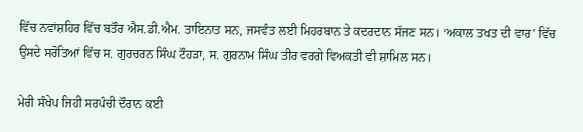ਵਿੱਚ ਨਵਾਂਸ਼ਹਿਰ ਵਿੱਚ ਬਤੌਰ ਐਸ.ਡੀ.ਐਮ. ਤਾਇਨਾਤ ਸਨ, ਜਸਵੰਤ ਲਈ ਮਿਹਰਬਾਨ ਤੇ ਕਦਰਦਾਨ ਸੱਜਣ ਸਨ। ‘ਅਕਾਲ ਤਖਤ ਦੀ ਵਾਰ’ ਵਿੱਚ ਉਸਦੇ ਸਰੋਤਿਆਂ ਵਿੱਚ ਸ. ਗੁਰਚਰਨ ਸਿੰਘ ਟੌਹੜਾ, ਸ. ਗੁਰਨਾਮ ਸਿੰਘ ਤੀਰ ਵਰਗੇ ਵਿਅਕਤੀ ਵੀ ਸ਼ਾਮਿਲ ਸਨ।

ਮੇਰੀ ਸੰਖੇਪ ਜਿਹੀ ਸਰਪੰਚੀ ਦੌਰਾਨ ਕਈ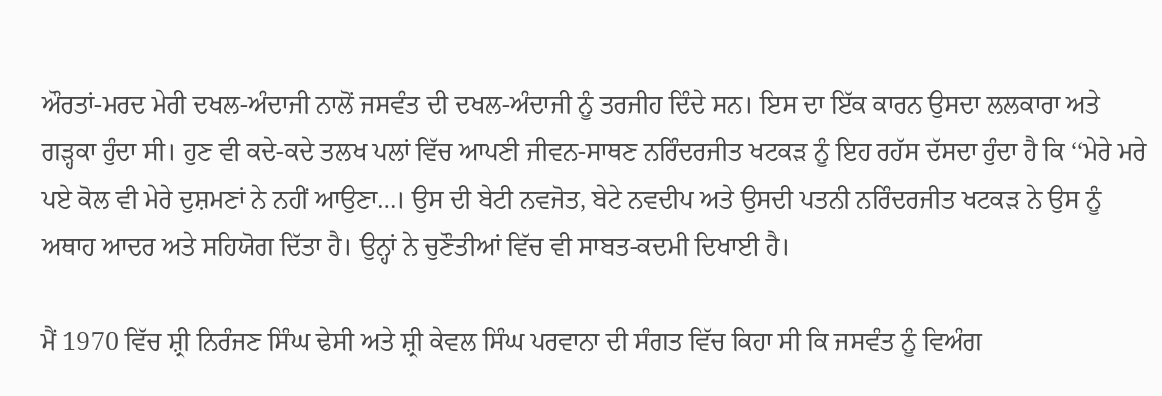ਔਰਤਾਂ-ਮਰਦ ਮੇਰੀ ਦਖਲ-ਅੰਦਾਜੀ ਨਾਲੋਂ ਜਸਵੰਤ ਦੀ ਦਖਲ-ਅੰਦਾਜੀ ਨੂੰ ਤਰਜੀਹ ਦਿੰਦੇ ਸਨ। ਇਸ ਦਾ ਇੱਕ ਕਾਰਨ ਉਸਦਾ ਲਲਕਾਰਾ ਅਤੇ ਗੜ੍ਹਕਾ ਹੁੰਦਾ ਸੀ। ਹੁਣ ਵੀ ਕਦੇ-ਕਦੇ ਤਲਖ ਪਲਾਂ ਵਿੱਚ ਆਪਣੀ ਜੀਵਨ-ਸਾਥਣ ਨਰਿੰਦਰਜੀਤ ਖਟਕੜ ਨੂੰ ਇਹ ਰਹੱਸ ਦੱਸਦਾ ਹੁੰਦਾ ਹੈ ਕਿ ‘‘ਮੇਰੇ ਮਰੇ ਪਏ ਕੋਲ ਵੀ ਮੇਰੇ ਦੁਸ਼ਮਣਾਂ ਨੇ ਨਹੀਂ ਆਉਣਾ…। ਉਸ ਦੀ ਬੇਟੀ ਨਵਜੋਤ, ਬੇਟੇ ਨਵਦੀਪ ਅਤੇ ਉਸਦੀ ਪਤਨੀ ਨਰਿੰਦਰਜੀਤ ਖਟਕੜ ਨੇ ਉਸ ਨੂੰ ਅਥਾਹ ਆਦਰ ਅਤੇ ਸਹਿਯੋਗ ਦਿੱਤਾ ਹੈ। ਉਨ੍ਹਾਂ ਨੇ ਚੁਣੌਤੀਆਂ ਵਿੱਚ ਵੀ ਸਾਬਤ-ਕਦਮੀ ਦਿਖਾਈ ਹੈ।

ਮੈਂ 1970 ਵਿੱਚ ਸ਼੍ਰੀ ਨਿਰੰਜਣ ਸਿੰਘ ਢੇਸੀ ਅਤੇ ਸ਼੍ਰੀ ਕੇਵਲ ਸਿੰਘ ਪਰਵਾਨਾ ਦੀ ਸੰਗਤ ਵਿੱਚ ਕਿਹਾ ਸੀ ਕਿ ਜਸਵੰਤ ਨੂੰ ਵਿਅੰਗ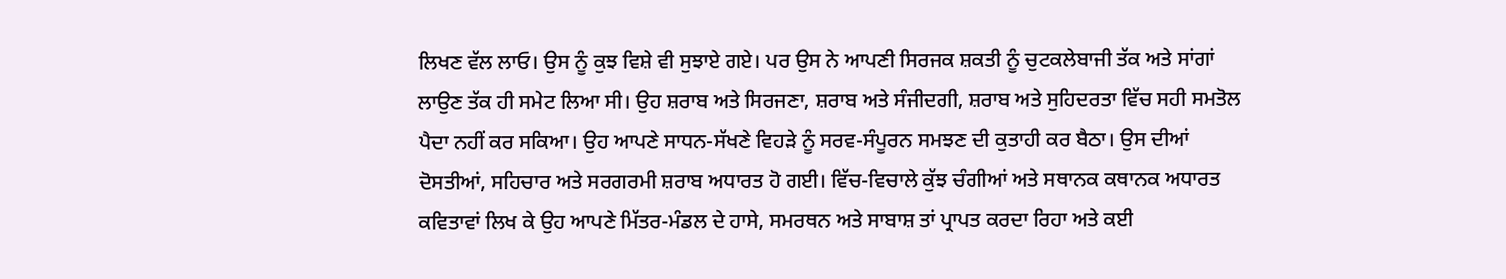ਲਿਖਣ ਵੱਲ ਲਾਓ। ਉਸ ਨੂੰ ਕੁਝ ਵਿਸ਼ੇ ਵੀ ਸੁਝਾਏ ਗਏ। ਪਰ ਉਸ ਨੇ ਆਪਣੀ ਸਿਰਜਕ ਸ਼ਕਤੀ ਨੂੰ ਚੁਟਕਲੇਬਾਜੀ ਤੱਕ ਅਤੇ ਸਾਂਗਾਂ ਲਾਉਣ ਤੱਕ ਹੀ ਸਮੇਟ ਲਿਆ ਸੀ। ਉਹ ਸ਼ਰਾਬ ਅਤੇ ਸਿਰਜਣਾ, ਸ਼ਰਾਬ ਅਤੇ ਸੰਜੀਦਗੀ, ਸ਼ਰਾਬ ਅਤੇ ਸੁਹਿਦਰਤਾ ਵਿੱਚ ਸਹੀ ਸਮਤੋਲ ਪੈਦਾ ਨਹੀਂ ਕਰ ਸਕਿਆ। ਉਹ ਆਪਣੇ ਸਾਧਨ-ਸੱਖਣੇ ਵਿਹੜੇ ਨੂੰ ਸਰਵ-ਸੰਪੂਰਨ ਸਮਝਣ ਦੀ ਕੁਤਾਹੀ ਕਰ ਬੈਠਾ। ਉਸ ਦੀਆਂ ਦੋਸਤੀਆਂ, ਸਹਿਚਾਰ ਅਤੇ ਸਰਗਰਮੀ ਸ਼ਰਾਬ ਅਧਾਰਤ ਹੋ ਗਈ। ਵਿੱਚ-ਵਿਚਾਲੇ ਕੁੱਝ ਚੰਗੀਆਂ ਅਤੇ ਸਥਾਨਕ ਕਥਾਨਕ ਅਧਾਰਤ ਕਵਿਤਾਵਾਂ ਲਿਖ ਕੇ ਉਹ ਆਪਣੇ ਮਿੱਤਰ-ਮੰਡਲ ਦੇ ਹਾਸੇ, ਸਮਰਥਨ ਅਤੇ ਸਾਬਾਸ਼ ਤਾਂ ਪ੍ਰਾਪਤ ਕਰਦਾ ਰਿਹਾ ਅਤੇ ਕਈ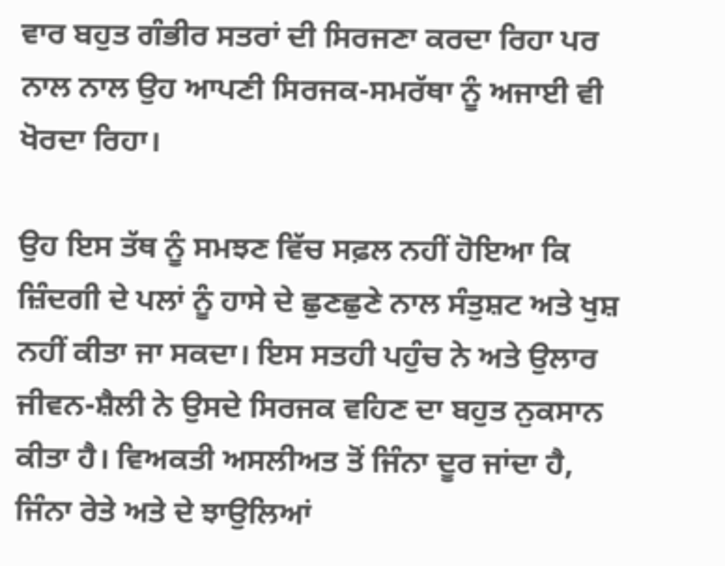ਵਾਰ ਬਹੁਤ ਗੰਭੀਰ ਸਤਰਾਂ ਦੀ ਸਿਰਜਣਾ ਕਰਦਾ ਰਿਹਾ ਪਰ ਨਾਲ ਨਾਲ ਉਹ ਆਪਣੀ ਸਿਰਜਕ-ਸਮਰੱਥਾ ਨੂੰ ਅਜਾਈ ਵੀ ਖੋਰਦਾ ਰਿਹਾ।

ਉਹ ਇਸ ਤੱਥ ਨੂੰ ਸਮਝਣ ਵਿੱਚ ਸਫ਼ਲ ਨਹੀਂ ਹੋਇਆ ਕਿ ਜ਼ਿੰਦਗੀ ਦੇ ਪਲਾਂ ਨੂੰ ਹਾਸੇ ਦੇ ਛੁਣਛੁਣੇ ਨਾਲ ਸੰਤੁਸ਼ਟ ਅਤੇ ਖੁਸ਼ ਨਹੀਂ ਕੀਤਾ ਜਾ ਸਕਦਾ। ਇਸ ਸਤਹੀ ਪਹੁੰਚ ਨੇ ਅਤੇ ਉਲਾਰ ਜੀਵਨ-ਸ਼ੈਲੀ ਨੇ ਉਸਦੇ ਸਿਰਜਕ ਵਹਿਣ ਦਾ ਬਹੁਤ ਨੁਕਸਾਨ ਕੀਤਾ ਹੈ। ਵਿਅਕਤੀ ਅਸਲੀਅਤ ਤੋਂ ਜਿੰਨਾ ਦੂਰ ਜਾਂਦਾ ਹੈ, ਜਿੰਨਾ ਰੇਤੇ ਅਤੇ ਦੇ ਝਾਉਲਿਆਂ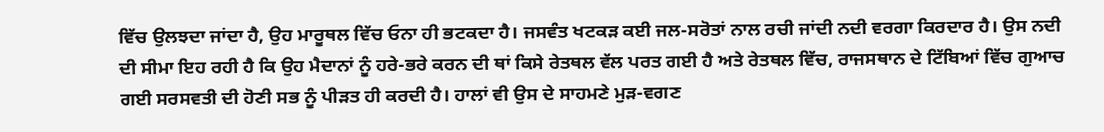ਵਿੱਚ ਉਲਝਦਾ ਜਾਂਦਾ ਹੈ, ਉਹ ਮਾਰੂਥਲ ਵਿੱਚ ਓਨਾ ਹੀ ਭਟਕਦਾ ਹੈ। ਜਸਵੰਤ ਖਟਕੜ ਕਈ ਜਲ-ਸਰੋਤਾਂ ਨਾਲ ਰਚੀ ਜਾਂਦੀ ਨਦੀ ਵਰਗਾ ਕਿਰਦਾਰ ਹੈ। ਉਸ ਨਦੀ ਦੀ ਸੀਮਾ ਇਹ ਰਹੀ ਹੈ ਕਿ ਉਹ ਮੈਦਾਨਾਂ ਨੂੰ ਹਰੇ-ਭਰੇ ਕਰਨ ਦੀ ਥਾਂ ਕਿਸੇ ਰੇਤਥਲ ਵੱਲ ਪਰਤ ਗਈ ਹੈ ਅਤੇ ਰੇਤਥਲ ਵਿੱਚ, ਰਾਜਸਥਾਨ ਦੇ ਟਿੱਬਿਆਂ ਵਿੱਚ ਗੁਆਚ ਗਈ ਸਰਸਵਤੀ ਦੀ ਹੋਣੀ ਸਭ ਨੂੰ ਪੀੜਤ ਹੀ ਕਰਦੀ ਹੈ। ਹਾਲਾਂ ਵੀ ਉਸ ਦੇ ਸਾਹਮਣੇ ਮੁੜ-ਵਗਣ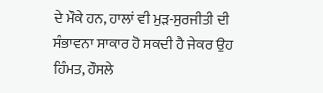ਦੇ ਮੌਕੇ ਹਨ, ਹਾਲਾਂ ਵੀ ਮੁੜ-ਸੁਰਜੀਤੀ ਦੀ ਸੰਭਾਵਨਾ ਸਾਕਾਰ ਹੋ ਸਕਦੀ ਹੈ ਜੇਕਰ ਉਹ ਹਿੰਮਤ, ਹੌਸਲੇ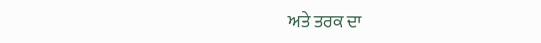ਅਤੇ ਤਰਕ ਦਾ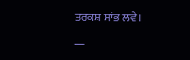ਤਰਕਸ਼ ਸਾਂਭ ਲਵੇ।

—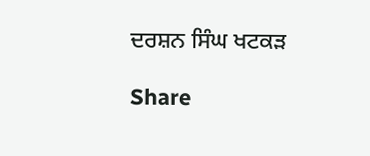ਦਰਸ਼ਨ ਸਿੰਘ ਖਟਕੜ

Share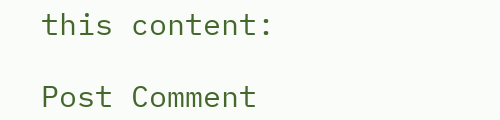this content:

Post Comment